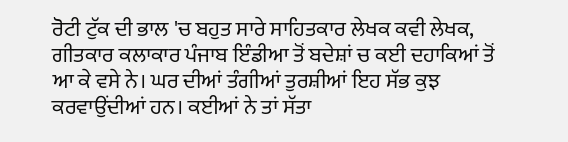ਰੋਟੀ ਟੁੱਕ ਦੀ ਭਾਲ 'ਚ ਬਹੁਤ ਸਾਰੇ ਸਾਹਿਤਕਾਰ ਲੇਖਕ ਕਵੀ ਲੇਖਕ, ਗੀਤਕਾਰ ਕਲਾਕਾਰ ਪੰਜਾਬ ਇੰਡੀਆ ਤੋਂ ਬਦੇਸ਼ਾਂ ਚ ਕਈ ਦਹਾਕਿਆਂ ਤੋਂ ਆ ਕੇ ਵਸੇ ਨੇ। ਘਰ ਦੀਆਂ ਤੰਗੀਆਂ ਤੁਰਸ਼ੀਆਂ ਇਹ ਸੱਭ ਕੁਝ ਕਰਵਾਉਂਦੀਆਂ ਹਨ। ਕਈਆਂ ਨੇ ਤਾਂ ਸੱਤਾ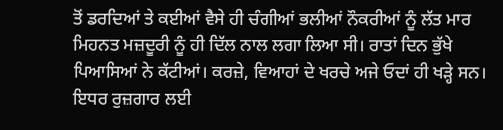ਤੋਂ ਡਰਦਿਆਂ ਤੇ ਕਈਆਂ ਵੈਸੇ ਹੀ ਚੰਗੀਆਂ ਭਲੀਆਂ ਨੌਕਰੀਆਂ ਨੂੰ ਲੱਤ ਮਾਰ ਮਿਹਨਤ ਮਜ਼ਦੂਰੀ ਨੂੰ ਹੀ ਦਿੱਲ ਨਾਲ ਲਗਾ ਲਿਆ ਸੀ। ਰਾਤਾਂ ਦਿਨ ਭੁੱਖੇ ਪਿਆਸਿਆਂ ਨੇ ਕੱਟੀਆਂ। ਕਰਜ਼ੇ, ਵਿਆਹਾਂ ਦੇ ਖਰਚੇ ਅਜੇ ਓਦਾਂ ਹੀ ਖੜ੍ਹੇ ਸਨ। ਇਧਰ ਰੁਜ਼ਗਾਰ ਲਈ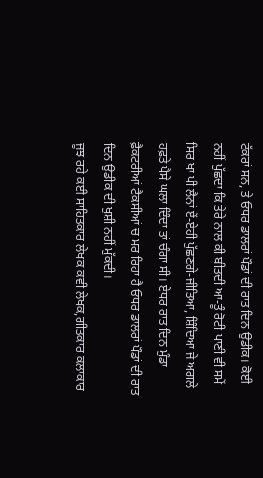ਟੱਕਰਾਂ ਸਨ, ਤੇ ਓਧਰ ਡਾਲਰਾਂ ਪੌਡਾਂ ਦੀ ਰਾਤ ਦਿਨ ਉਡੀਕ। ਕੋਈ ਨਹੀਂ ਪੁੱਛਦਾ ਕਿ ਤੇਰੇ ਨਾਲ ਕੀ ਬੀਤਦੀ ਆ-ਤੂੰ ਰੋਟੀ ਪਾਣੀ ਵੀ ਸਮੇਂ ਸਿਰ ਖਾ ਪੀ ਲੈਨਾਂ ਏਂ-ਏਹੀ ਪੁੱਛਣਗੇ-ਜੀਤਿਆ, ਸ਼ਿੰਦਿਆ ਜੇ ਅਗਲੇ ਹਫ਼ਤੇ ਪੈਸੇ ਘਲਾ ਦਿੰਦਾ ਤਾਂ ਚੰਗਾ ਸੀ। ਏਧਰ ਰਾਤ ਦਿਨ ਮੁੰਡਾ ਫ਼ੈਕਟਰੀਆਂ ਟੈਕਸੀਆਂ ਚ ਮਰ ਰਿਹਾ ਹੈ ਓਧਰ ਡਾਲਰਾਂ ਪੌਡਾਂ ਦੀ ਰਾਤ ਦਿਨ ਉਡੀਕ ਦੀ ਖੁਸ਼ੀ ਨਹੀਂ ਮੁੱਕਦੀ।
ਜੂਝ ਰਹੇ ਕਈ ਸਾਹਿਤਕਾਰ ਲੇਖਕ ਕਵੀ ਲੇਖਕ,ਗੀਤਕਾਰ ਕਲਾਕਾਰ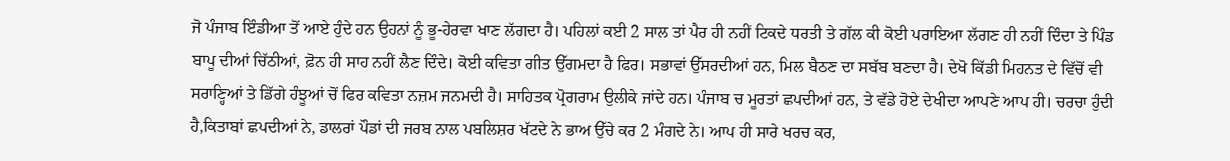ਜੋ ਪੰਜਾਬ ਇੰਡੀਆ ਤੋਂ ਆਏ ਹੁੰਦੇ ਹਨ ਉਹਨਾਂ ਨੂੰ ਭੂ-ਹੇਰਵਾ ਖਾਣ ਲੱਗਦਾ ਹੈ। ਪਹਿਲਾਂ ਕਈ 2 ਸਾਲ ਤਾਂ ਪੈਰ ਹੀ ਨਹੀਂ ਟਿਕਦੇ ਧਰਤੀ ਤੇ ਗੱਲ ਕੀ ਕੋਈ ਪਰਾਇਆ ਲੱਗਣ ਹੀ ਨਹੀਂ ਦਿੰਦਾ ਤੇ ਪਿੰਡ ਬਾਪੂ ਦੀਆਂ ਚਿੱਠੀਆਂ, ਫ਼ੋਨ ਹੀ ਸਾਹ ਨਹੀਂ ਲੈਣ ਦਿੰਦੇ। ਕੋਈ ਕਵਿਤਾ ਗੀਤ ਉੱਗਮਦਾ ਹੈ ਫਿਰ। ਸਭਾਵਾਂ ਉੱਸਰਦੀਆਂ ਹਨ, ਮਿਲ ਬੈਠਣ ਦਾ ਸਬੱਬ ਬਣਦਾ ਹੈ। ਦੇਖੋ ਕਿੱਡੀ ਮਿਹਨਤ ਦੇ ਵਿੱਚੋਂ ਵੀ ਸਰਾਣ੍ਹਿਆਂ ਤੇ ਡਿੱਗੇ ਹੰਝੂਆਂ ਚੋਂ ਫਿਰ ਕਵਿਤਾ ਨਜ਼ਮ ਜਨਮਦੀ ਹੈ। ਸਾਹਿਤਕ ਪ੍ਰੋਗਰਾਮ ਉਲੀਕੇ ਜਾਂਦੇ ਹਨ। ਪੰਜਾਬ ਚ ਮੂਰਤਾਂ ਛਪਦੀਆਂ ਹਨ, ਤੇ ਵੱਡੇ ਹੋਏ ਦੇਖੀਦਾ ਆਪਣੇ ਆਪ ਹੀ। ਚਰਚਾ ਹੁੰਦੀ ਹੈ,ਕਿਤਾਬਾਂ ਛਪਦੀਆਂ ਨੇ, ਡਾਲਰਾਂ ਪੌਡਾਂ ਦੀ ਜਰਬ ਨਾਲ ਪਬਲਿਸ਼ਰ ਖੱਟਦੇ ਨੇ ਭਾਅ ਉੱਚੇ ਕਰ 2 ਮੰਗਦੇ ਨੇ। ਆਪ ਹੀ ਸਾਰੇ ਖਰਚ ਕਰ,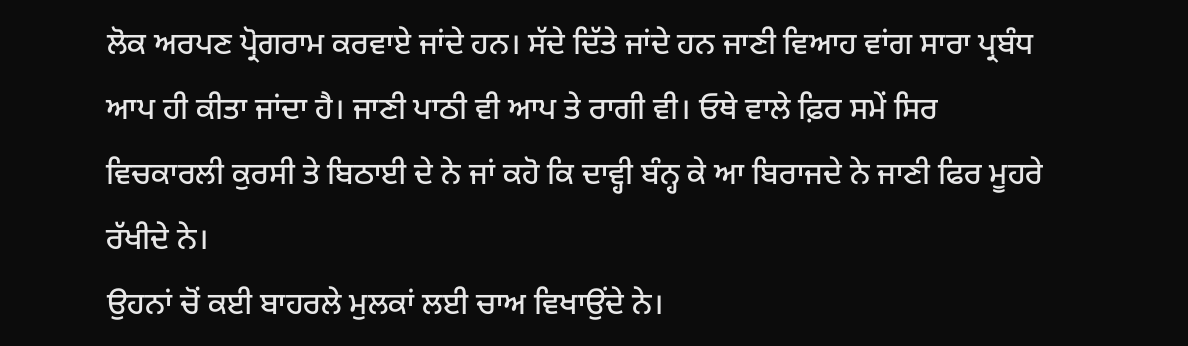ਲੋਕ ਅਰਪਣ ਪ੍ਰੋਗਰਾਮ ਕਰਵਾਏ ਜਾਂਦੇ ਹਨ। ਸੱਦੇ ਦਿੱਤੇ ਜਾਂਦੇ ਹਨ ਜਾਣੀ ਵਿਆਹ ਵਾਂਗ ਸਾਰਾ ਪ੍ਰਬੰਧ ਆਪ ਹੀ ਕੀਤਾ ਜਾਂਦਾ ਹੈ। ਜਾਣੀ ਪਾਠੀ ਵੀ ਆਪ ਤੇ ਰਾਗੀ ਵੀ। ਓਥੇ ਵਾਲੇ ਫ਼ਿਰ ਸਮੇਂ ਸਿਰ ਵਿਚਕਾਰਲੀ ਕੁਰਸੀ ਤੇ ਬਿਠਾਈ ਦੇ ਨੇ ਜਾਂ ਕਹੋ ਕਿ ਦਾਵ੍ਹੀ ਬੰਨ੍ਹ ਕੇ ਆ ਬਿਰਾਜਦੇ ਨੇ ਜਾਣੀ ਫਿਰ ਮੂਹਰੇ ਰੱਖੀਦੇ ਨੇ।
ਉਹਨਾਂ ਚੋਂ ਕਈ ਬਾਹਰਲੇ ਮੁਲਕਾਂ ਲਈ ਚਾਅ ਵਿਖਾਉਂਦੇ ਨੇ।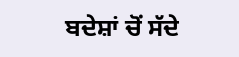ਬਦੇਸ਼ਾਂ ਚੋਂ ਸੱਦੇ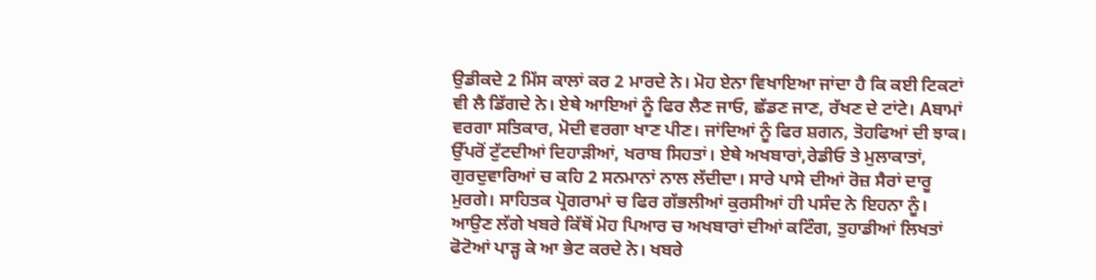ਉਡੀਕਦੇ 2 ਮਿੱਸ ਕਾਲਾਂ ਕਰ 2 ਮਾਰਦੇ ਨੇ। ਮੋਹ ਏਨਾ ਵਿਖਾਇਆ ਜਾਂਦਾ ਹੈ ਕਿ ਕਈ ਟਿਕਟਾਂ ਵੀ ਲੈ ਡਿੱਗਦੇ ਨੇ। ਏਥੇ ਆਇਆਂ ਨੂੰ ਫਿਰ ਲੈਣ ਜਾਓ, ਛੱਡਣ ਜਾਣ, ਰੱਖਣ ਦੇ ਟਾਂਟੇ। Aਬਾਮਾਂ ਵਰਗਾ ਸਤਿਕਾਰ, ਮੋਦੀ ਵਰਗਾ ਖਾਣ ਪੀਣ। ਜਾਂਦਿਆਂ ਨੂੰ ਫਿਰ ਸ਼ਗਨ, ਤੋਹਫਿਆਂ ਦੀ ਝਾਕ। ਉੱਪਰੋਂ ਟੁੱਟਦੀਆਂ ਦਿਹਾੜੀਆਂ, ਖਰਾਬ ਸਿਹਤਾਂ। ਏਥੇ ਅਖਬਾਰਾਂ,ਰੇਡੀਓ ਤੇ ਮੁਲਾਕਾਤਾਂ, ਗੁਰਦੁਵਾਰਿਆਂ ਚ ਕਹਿ 2 ਸਨਮਾਨਾਂ ਨਾਲ ਲੱਦੀਦਾ। ਸਾਰੇ ਪਾਸੇ ਦੀਆਂ ਰੋਜ਼ ਸੈਰਾਂ ਦਾਰੂ ਮੁਰਗੇ। ਸਾਹਿਤਕ ਪ੍ਰੋਗਰਾਮਾਂ ਚ ਫਿਰ ਗੱਭਲੀਆਂ ਕੁਰਸੀਆਂ ਹੀ ਪਸੰਦ ਨੇ ਇਹਨਾ ਨੂੰ।
ਆਉਣ ਲੱਗੇ ਖਬਰੇ ਕਿੱਥੋਂ ਮੋਹ ਪਿਆਰ ਚ ਅਖਬਾਰਾਂ ਦੀਆਂ ਕਟਿੰਗ, ਤੁਹਾਡੀਆਂ ਲਿਖਤਾਂ ਫੋਟੋਆਂ ਪਾੜ੍ਹ ਕੇ ਆ ਭੇਟ ਕਰਦੇ ਨੇ। ਖਬਰੇ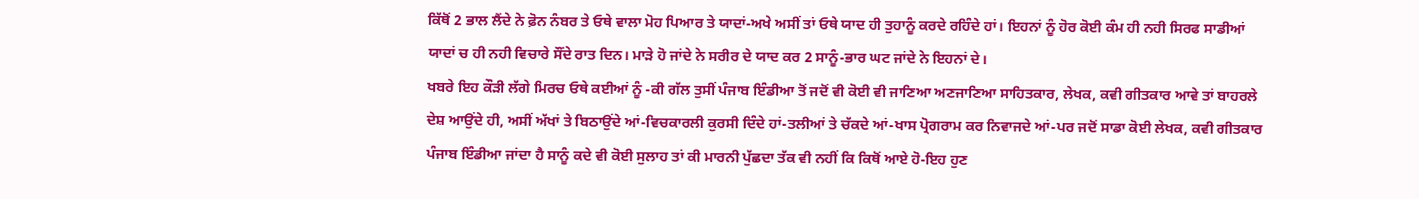ਕਿੱਥੋਂ 2 ਭਾਲ ਲੈਂਦੇ ਨੇ ਫ਼ੋਨ ਨੰਬਰ ਤੇ ਓਥੇ ਵਾਲਾ ਮੋਹ ਪਿਆਰ ਤੇ ਯਾਦਾਂ-ਅਖੇ ਅਸੀਂ ਤਾਂ ਓਥੇ ਯਾਦ ਹੀ ਤੁਹਾਨੂੰ ਕਰਦੇ ਰਹਿੰਦੇ ਹਾਂ। ਇਹਨਾਂ ਨੂੰ ਹੋਰ ਕੋਈ ਕੰਮ ਹੀ ਨਹੀ ਸਿਰਫ ਸਾਡੀਆਂ ਯਾਦਾਂ ਚ ਹੀ ਨਹੀ ਵਿਚਾਰੇ ਸੌਂਦੇ ਰਾਤ ਦਿਨ। ਮਾੜੇ ਹੋ ਜਾਂਦੇ ਨੇ ਸਰੀਰ ਦੇ ਯਾਦ ਕਰ 2 ਸਾਨੂੰ-ਭਾਰ ਘਟ ਜਾਂਦੇ ਨੇ ਇਹਨਾਂ ਦੇ।
ਖਬਰੇ ਇਹ ਕੌੜੀ ਲੱਗੇ ਮਿਰਚ ਓਥੇ ਕਈਆਂ ਨੂੰ -ਕੀ ਗੱਲ ਤੁਸੀਂ ਪੰਜਾਬ ਇੰਡੀਆ ਤੋਂ ਜਦੋਂ ਵੀ ਕੋਈ ਵੀ ਜਾਣਿਆ ਅਣਜਾਣਿਆ ਸਾਹਿਤਕਾਰ, ਲੇਖਕ, ਕਵੀ ਗੀਤਕਾਰ ਆਵੇ ਤਾਂ ਬਾਹਰਲੇ ਦੇਸ਼ ਆਉਂਦੇ ਹੀ, ਅਸੀਂ ਅੱਖਾਂ ਤੇ ਬਿਠਾਉਂਦੇ ਆਂ-ਵਿਚਕਾਰਲੀ ਕੁਰਸੀ ਦਿੰਦੇ ਹਾਂ-ਤਲੀਆਂ ਤੇ ਚੱਕਦੇ ਆਂ-ਖਾਸ ਪ੍ਰੋਗਰਾਮ ਕਰ ਨਿਵਾਜਦੇ ਆਂ-ਪਰ ਜਦੋਂ ਸਾਡਾ ਕੋਈ ਲੇਖਕ, ਕਵੀ ਗੀਤਕਾਰ ਪੰਜਾਬ ਇੰਡੀਆ ਜਾਂਦਾ ਹੈ ਸਾਨੂੰ ਕਦੇ ਵੀ ਕੋਈ ਸੁਲਾਹ ਤਾਂ ਕੀ ਮਾਰਨੀ ਪੁੱਛਦਾ ਤੱਕ ਵੀ ਨਹੀਂ ਕਿ ਕਿਥੋਂ ਆਏ ਹੋ-ਇਹ ਹੁਣ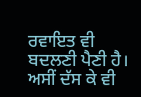ਰਵਾਇਤ ਵੀ ਬਦਲਣੀ ਪੈਣੀ ਹੈ। ਅਸੀਂ ਦੱਸ ਕੇ ਵੀ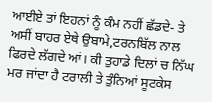ਆਈਏ ਤਾਂ ਇਹਨਾਂ ਨੂੰ ਕੰਮ ਨਹੀਂ ਛੱਡਦੇ- ਤੇ ਅਸੀਂ ਬਾਹਰ ਏਥੇ ਉਬਾਮੇ,ਟਰਨਬਿੱਲ ਨਾਲ ਫਿਰਦੇ ਲੱਗਦੇ ਆਂ। ਕੀ ਤੁਹਾਡੇ ਦਿਲਾਂ ਚ ਨਿੱਘ ਮਰ ਜਾਂਦਾ ਹੈ ਟਰਾਲੀ ਤੇ ਤੁੰਨਿਆਂ ਸੂਟਕੇਸ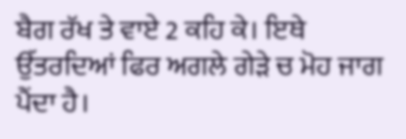ਬੈਗ ਰੱਖ ਤੇ ਵਾਏ 2 ਕਹਿ ਕੇ। ਇਥੇ ਉੱਤਰਦਿਆਂ ਫਿਰ ਅਗਲੇ ਗੇੜੇ ਚ ਮੋਹ ਜਾਗ ਪੈਂਦਾ ਹੈ।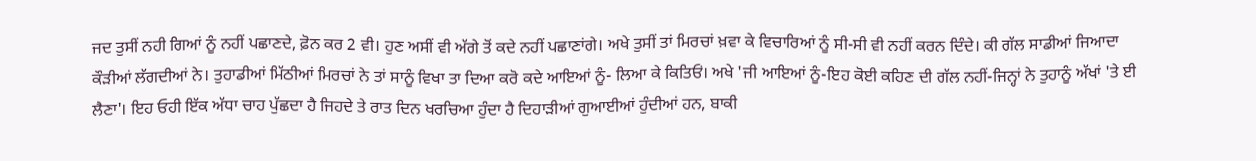ਜਦ ਤੁਸੀਂ ਨਹੀ ਗਿਆਂ ਨੂੰ ਨਹੀਂ ਪਛਾਣਦੇ, ਫ਼ੋਨ ਕਰ 2 ਵੀ। ਹੁਣ ਅਸੀਂ ਵੀ ਅੱਗੇ ਤੋਂ ਕਦੇ ਨਹੀਂ ਪਛਾਣਾਂਗੇ। ਅਖੇ ਤੁਸੀਂ ਤਾਂ ਮਿਰਚਾਂ ਖ਼ਵਾ ਕੇ ਵਿਚਾਰਿਆਂ ਨੂੰ ਸੀ-ਸੀ ਵੀ ਨਹੀਂ ਕਰਨ ਦਿੰਦੇ। ਕੀ ਗੱਲ ਸਾਡੀਆਂ ਜਿਆਦਾ ਕੌੜੀਆਂ ਲੱਗਦੀਆਂ ਨੇ। ਤੁਹਾਡੀਆਂ ਮਿੱਠੀਆਂ ਮਿਰਚਾਂ ਨੇ ਤਾਂ ਸਾਨੂੰ ਵਿਖਾ ਤਾ ਦਿਆ ਕਰੋ ਕਦੇ ਆਇਆਂ ਨੂੰ- ਲਿਆ ਕੇ ਕਿਤਿਓਂ। ਅਖੇ 'ਜੀ ਆਇਆਂ ਨੂੰ-ਇਹ ਕੋਈ ਕਹਿਣ ਦੀ ਗੱਲ ਨਹੀਂ-ਜਿਨ੍ਹਾਂ ਨੇ ਤੁਹਾਨੂੰ ਅੱਖਾਂ 'ਤੇ ਈ ਲੈਣਾ'। ਇਹ ਓਹੀ ਇੱਕ ਅੱਧਾ ਚਾਹ ਪੁੱਛਦਾ ਹੈ ਜਿਹਦੇ ਤੇ ਰਾਤ ਦਿਨ ਖਰਚਿਆ ਹੁੰਦਾ ਹੈ ਦਿਹਾੜੀਆਂ ਗੁਆਈਆਂ ਹੁੰਦੀਆਂ ਹਨ, ਬਾਕੀ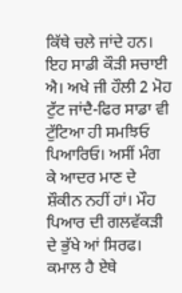ਕਿੱਥੇ ਚਲੇ ਜਾਂਦੇ ਹਨ।
ਇਹ ਸਾਡੀ ਕੌੜੀ ਸਚਾਈ ਐ। ਅਖੇ ਜੀ ਹੌਲੀ 2 ਮੋਹ ਟੁੱਟ ਜਾਂਦੈ-ਫਿਰ ਸਾਡਾ ਵੀ ਟੁੱਟਿਆ ਹੀ ਸਮਝਿਓ ਪਿਆਰਿਓ। ਅਸੀਂ ਮੰਗ ਕੇ ਆਦਰ ਮਾਣ ਦੇ ਸ਼ੌਕੀਨ ਨਹੀਂ ਹਾਂ। ਮੌਹ ਪਿਆਰ ਦੀ ਗਲਵੱਕੜੀ ਦੇ ਭੁੱਖੇ ਆਂ ਸਿਰਫ। ਕਮਾਲ ਹੈ ਏਥੇ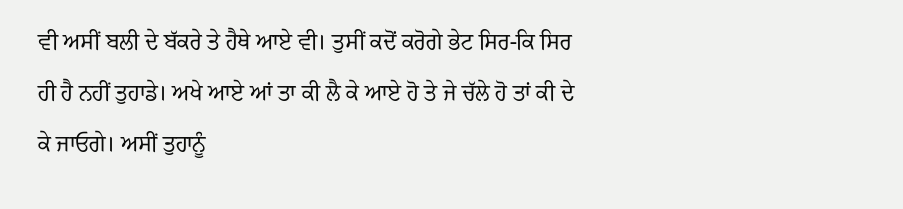ਵੀ ਅਸੀਂ ਬਲੀ ਦੇ ਬੱਕਰੇ ਤੇ ਹੈਥੇ ਆਏ ਵੀ। ਤੁਸੀਂ ਕਦੋਂ ਕਰੋਗੇ ਭੇਟ ਸਿਰ-ਕਿ ਸਿਰ ਹੀ ਹੈ ਨਹੀਂ ਤੁਹਾਡੇ। ਅਖੇ ਆਏ ਆਂ ਤਾ ਕੀ ਲੈ ਕੇ ਆਏ ਹੋ ਤੇ ਜੇ ਚੱਲੇ ਹੋ ਤਾਂ ਕੀ ਦੇ ਕੇ ਜਾਓਗੇ। ਅਸੀਂ ਤੁਹਾਨੂੰ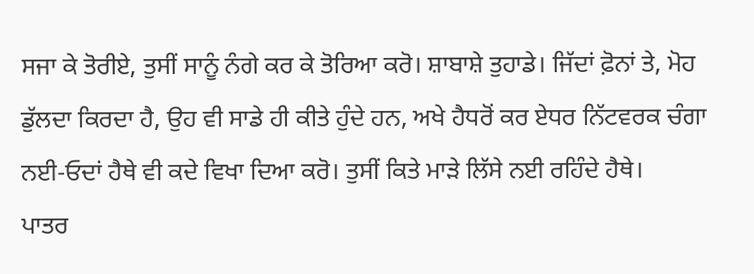ਸਜਾ ਕੇ ਤੋਰੀਏ, ਤੁਸੀਂ ਸਾਨੂੰ ਨੰਗੇ ਕਰ ਕੇ ਤੋਰਿਆ ਕਰੋ। ਸ਼ਾਬਾਸ਼ੇ ਤੁਹਾਡੇ। ਜਿੱਦਾਂ ਫ਼ੋਨਾਂ ਤੇ, ਮੋਹ ਡੁੱਲਦਾ ਕਿਰਦਾ ਹੈ, ਉਹ ਵੀ ਸਾਡੇ ਹੀ ਕੀਤੇ ਹੁੰਦੇ ਹਨ, ਅਖੇ ਹੈਧਰੋਂ ਕਰ ਏਧਰ ਨਿੱਟਵਰਕ ਚੰਗਾ ਨਈ-ਓਦਾਂ ਹੈਥੇ ਵੀ ਕਦੇ ਵਿਖਾ ਦਿਆ ਕਰੋ। ਤੁਸੀਂ ਕਿਤੇ ਮਾੜੇ ਲਿੱਸੇ ਨਈ ਰਹਿੰਦੇ ਹੈਥੇ।
ਪਾਤਰ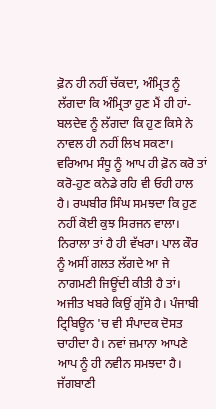ਫ਼ੋਨ ਹੀ ਨਹੀਂ ਚੱਕਦਾ, ਅੰਮ੍ਰਿਤ ਨੂੰ ਲੱਗਦਾ ਕਿ ਅੰਮ੍ਰਿਤਾ ਹੁਣ ਮੈਂ ਹੀ ਹਾਂ-ਬਲਦੇਵ ਨੂੰ ਲੱਗਦਾ ਕਿ ਹੁਣ ਕਿਸੇ ਨੇ ਨਾਵਲ ਹੀ ਨਹੀਂ ਲਿਖ ਸਕਣਾ। ਵਰਿਆਮ ਸੰਧੂ ਨੂੰ ਆਪ ਹੀ ਫ਼ੋਨ ਕਰੋ ਤਾਂ ਕਰੋ-ਹੁਣ ਕਨੇਡੇ ਰਹਿ ਵੀ ਓਹੀ ਹਾਲ ਹੈ। ਰਘਬੀਰ ਸਿੰਘ ਸਮਝਦਾ ਕਿ ਹੁਣ ਨਹੀਂ ਕੋਈ ਕੁਝ ਸਿਰਜਨ ਵਾਲਾ। ਨਿਰਾਲਾ ਤਾਂ ਹੈ ਹੀ ਵੱਖਰਾ। ਪਾਲ ਕੌਰ ਨੂੰ ਅਸੀਂ ਗਲਤ ਲੱਗਦੇ ਆ ਜੇ ਨਾਗਮਣੀ ਜਿਊਂਦੀ ਕੀਤੀ ਹੈ ਤਾਂ। ਅਜੀਤ ਖਬਰੇ ਕਿਉਂ ਗੁੱਸੇ ਹੈ। ਪੰਜਾਬੀ ਟ੍ਰਿਬਿਊਨ 'ਚ ਵੀ ਸੰਪਾਦਕ ਦੋਸਤ ਚਾਹੀਦਾ ਹੈ। ਨਵਾਂ ਜ਼ਮਾਨਾ ਆਪਣੇ ਆਪ ਨੂੰ ਹੀ ਨਵੀਨ ਸਮਝਦਾ ਹੈ। ਜੱਗਬਾਣੀ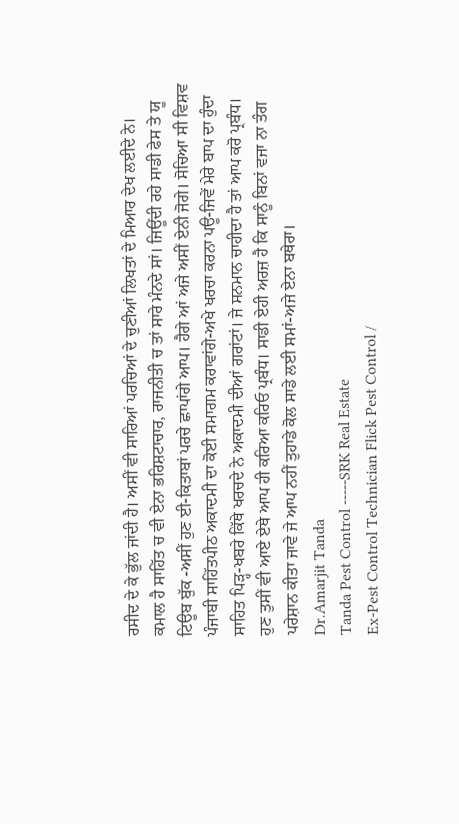ਰਸੀਦ ਦੇ ਕੇ ਭੁੱਲ ਜਾਂਦੀ ਹੈ। ਅਸੀਂ ਵੀ ਸਾਰਿਆਂ ਪਰਚਿਆਂ ਦੇ ਚੁਣੀਆਂ ਲਿਖਤਾਂ ਦੇ ਮਿਆਰ ਦੇਖ ਲਈਦੇ ਨੇ। ਕਮਾਲ ਹੈ ਸਾਹਿੱਤ ਚ ਵੀ ਏਨਾ ਭਰਿਸ਼ਟਾਚਾਰ, ਰਾਜਨੀਤੀ ਚ ਤਾਂ ਸਾਰੇ ਮੰਨਦੇ ਸਾਂ। ਜਿਊਂਦੀ ਰਹੇ ਸਾਡੀ ਫੇਸ ਤੇ ਯੂ ਟਿਊਬ ਬੁੱਕ -ਅਸੀਂ ਹੁਣ ਈ-ਕਿਤਾਬਾਂ ਪਰਚੇ ਛਾਪਾਂਗੇ ਆਪ। ਹੈਗੇ ਆਂ ਅਜੇ ਅਸੀਂ ਏਨੀ ਜੋਗੇ। ਸੋਚਿਆ ਸੀ ਵਿਸ਼ਵ ਪੰਜਾਬੀ ਸਾਹਿੱਤਪੀਠ ਅਕਾਦਮੀ ਦਾ ਕੋਈ ਸਮਾਗਮ ਕਰਾਵਾਂਗੇ-ਅਖੇ ਖਰਚਾ ਕਰਨਾ ਪਊ-ਜਿਵੇਂ ਮੇਰੇ ਬਾਪ ਦਾ ਹੁੰਦਾ ਸਾਹਿਤ ਪਿੜ੍ਹ-ਖਬਰੇ ਕਿੱਥੇ ਖਰਚਦੇ ਨੇ ਅਕਾਦਮੀ ਦੀਆਂ ਗਰਾਂਟਾਂ। ਜੇ ਸਨਮਾਨ ਚਾਹੀਦਾ ਹੈ ਤਾਂ ਆਪ ਕਰੋ ਪ੍ਰਬੰਧ। ਹੁਣ ਤੁਸੀਂ ਵੀ ਆਏ ਏਥੇ ਆਪ ਹੀ ਕਰਿਆ ਕਰਿਓ ਪ੍ਰਬੰਧ। ਸਾਡੀ ਏਹੀ ਅਰਜ਼ ਹੈ ਕਿ ਸਾਨੂੰ ਬਿਨਾਂ ਵਜਾ ਨਾ ਤੰਗ ਪਰੇਸ਼ਾਨ ਕੀਤਾ ਜਾਵੇ ਜੇ ਆਪ ਨਹੀਂ ਤੁਹਾਡੇ ਕੋਲ ਸਾਡੇ ਲਈ ਸਮਾਂ-ਅਜੇ ਏਨਾ ਬਥੇਰਾ।
Dr.Amarjit Tanda
Tanda Pest Control -----SRK Real Estate
Ex-Pest Control Technician Flick Pest Control /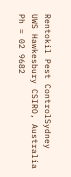Rentokil Pest ControlSydney
UWS Hawkesbury CSIRO, Australia
Ph = 02 9682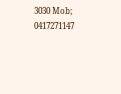3030 Mob; 0417271147